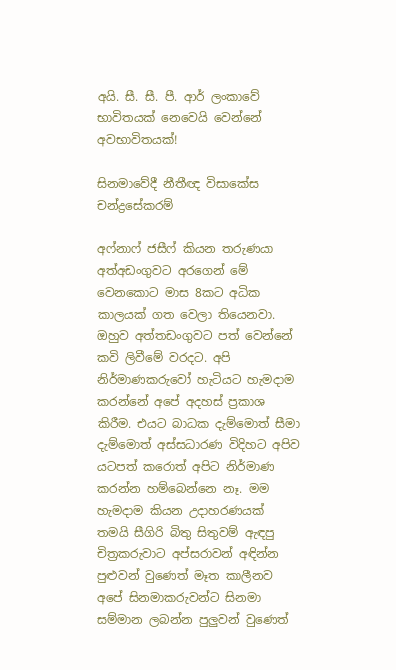අයි. සී. සී. පී. ආර් ලංකාවේ භාවිතයක් නෙවෙයි වෙන්නේ අවභාවිතයක්!

සිනමාවේදී නීතීඥ විසාකේස චන්ද්‍රසේකරම්

අෆ්නාෆ් ජසීෆ් කියන තරුණයා අත්අඩංගුවට අරගෙන් මේ වෙනකොට මාස 8කට අධික කාලයක් ගත වෙලා තියෙනවා. ඔහුව අත්තඩංගුවට පත් වෙන්නේ කවි ලිවීමේ වරදට. අපි නිර්මාණකරුවෝ හැටියට හැමදාම කරන්නේ අපේ අදහස් ප්‍රකාශ කිරීම. එයට බාධක දැම්මොත් සීමා දැම්මොත් අස්සධාරණ විදිහට අපිව යටපත් කරොත් අපිට නිර්මාණ කරන්න හම්බෙන්නෙ නෑ. මම හැමදාම කියන උදාහරණයක් තමයි සීගිරි බිතු සිතුවම් ඇඳපු චිත්‍රකරුවාට අප්සරාවන් අඳින්න පුළුවන් වුණෙත් මෑත කාලීනව අපේ සිනමාකරුවන්ට සිනමා සම්මාන ලබන්න පුලුවන් වුණෙත්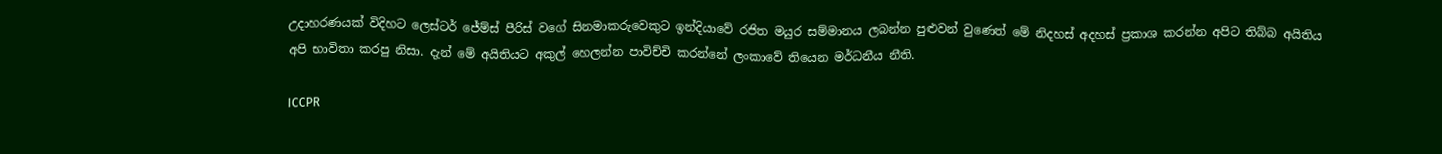උදාහරණයක් විදිහට ලෙස්ටර් ජේම්ස් පීරිස් වගේ සිනමාකරුවෙකුට ඉන්දියාවේ රජිත මයුර සම්මානය ලබන්න පුළුවන් වුණෙත් මේ නිදහස් අදහස් ප්‍රකාශ කරන්න අපිට තිබ්බ අයිතිය අපි භාවිතා කරපු නිසා. දැන් මේ අයිතියට අකුල් හෙලන්න පාවිච්චි කරන්නේ ලංකාවේ තියෙන මර්ධනීය නීති.

ICCPR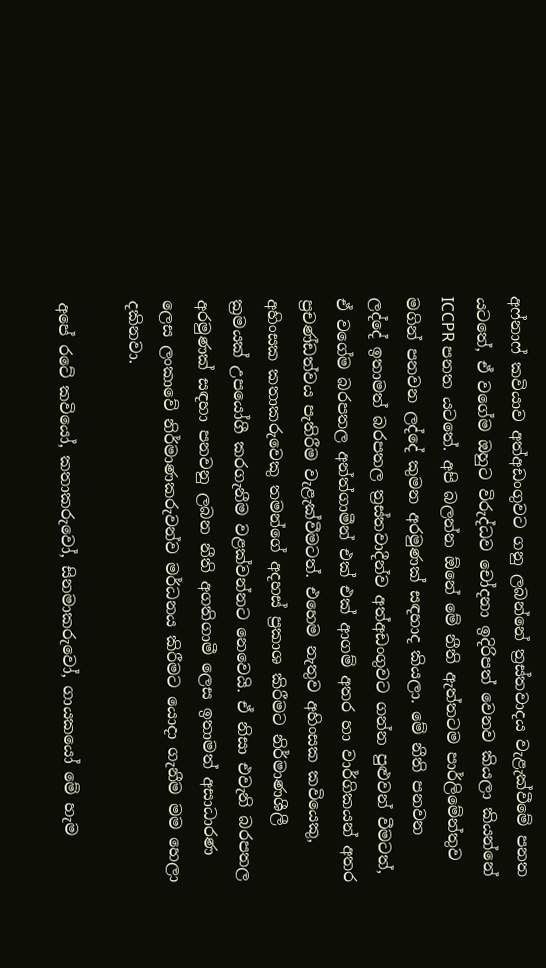අෆ්නාෆ් කවියාව අත්අඩංගුවට ගනු ලබන්නේ ත්‍රස්තවාදය වැළැක්වීමේ පනත යටතේ, ඒ වගේම ඔහුට විරුද්ධව චෝදනා ඉදිරිපත් වෙනව කියලා කියන්නේ ICCPR පනත යටතේ. අපි බලන්න ඕනේ මේ නීති ඇත්තටම පාර්ලිමේන්තුව මගින් පනවන ලද්දේ කුමන අරමුණක් සඳහාද කියලා. මේ නීති පනවන ලද්දේ ඉතාමත් බරපතල ත්‍රස්තවාදීන්ව අත්අඩංගුවට ගන්න පුළුවන් වීමටත්, ඒ වගේම බරපතල අන්ත්ගාමීන් එක් එක් ආගම් අතර හා වාර්ගිකයන් අතර ප්‍රචණ්ඩත්වය පැතිරීම වැළැක්වීමටත්. එහෙම නැතුව අහිංසක කවියෙකු, අහිංසක කතාකරුවෙකු තමන්ගේ අදහස් ප්‍රකාශ කිරීමට නිර්මාණශීලී ක්‍රමයක් උපයෝගී කරගැනීම වළක්වන්නට නෙවෙයි. ඒ නිසා එවැනි බරපතල අරමුණක් සඳහා පනවනු ලබන නීති අගතිගාමී ලෙස ඉතාමත් අසාධාරණ ලෙස ලංකාවේ නිර්මාණකරුවන්ව මර්ධනය කිරීමට යොදා ගැනීම මම හෙලා දකිනවා.

අපේ රටේ කවියෝ, කතාකරුවෝ, සිනමාකරුවෝ, ගායකයෝ මේ හැම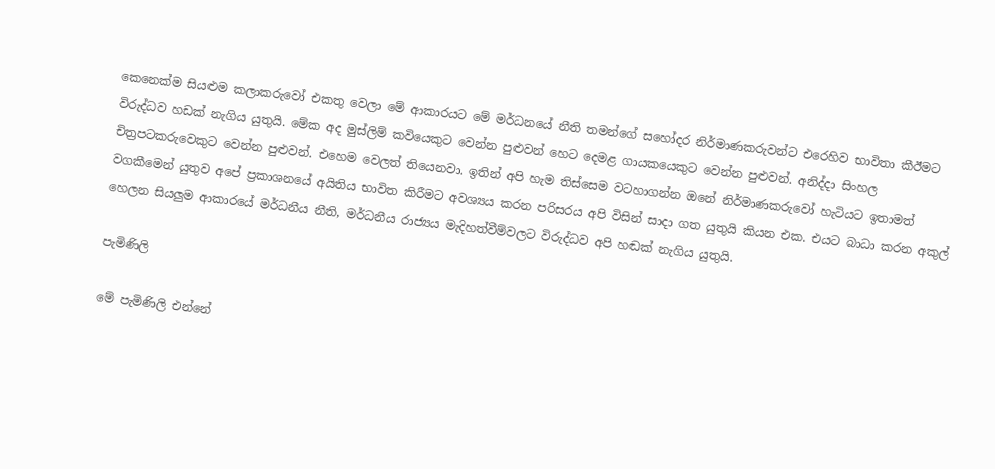කෙනෙක්ම සියළුම කලාකරුවෝ එකතු වෙලා මේ ආකාරයට මේ මර්ධනයේ නීති තමන්ගේ සහෝදර නිර්මාණකරුවන්ට එරෙහිව භාවිතා කීඊමට විරුද්ධව හඩක් නැගිය යුතුයි. මේක අද මුස්ලිම් කවියෙකුට වෙන්න පුළුවන් හෙට දෙමළ ගායකයෙකුට වෙන්න පුළුවන්. අනිද්දා සිංහල චිත්‍රපටකරුවෙකුට වෙන්න පුළුවන්. එහෙම වෙලත් තියෙනවා. ඉතින් අපි හැම තිස්සෙම වටහාගන්න ඔනේ නිර්මාණකරුවෝ හැටියට ඉතාමත් වගකීමෙන් යුතුව අපේ ප්‍රකාශනයේ අයිතිය භාවිත කිරීමට අවශ්‍යය කරන පරිසරය අපි විසින් සාදා ගත යුතුයි කියන එක. එයට බාධා කරන අකුල් හෙලන සියලුම ආකාරයේ මර්ධනීය නීති, මර්ධනීය රාජ්‍යය මැදිහත්වීම්වලට විරුද්ධව අපි හඬක් නැගිය යුතුයි.

පැමිණිලි

මේ පැමිණිලි එන්නේ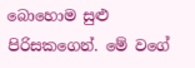බොහොම සුළු පිරිසකගෙන්. මේ වගේ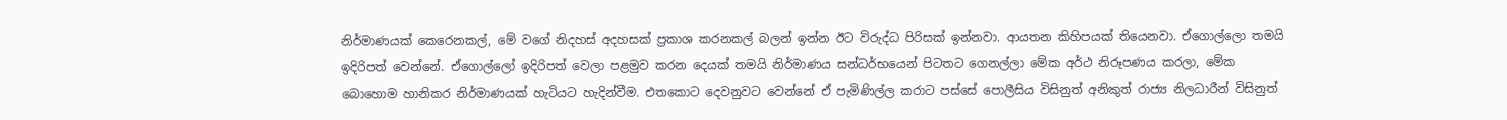නිර්මාණයක් කෙරෙනකල්, මේ වගේ නිදහස් අදහසක් ප්‍රකාශ කරනකල් බලන් ඉන්න ඊට විරුද්ධ පිරිසක් ඉන්නවා. ආයතන කිහිපයක් තියෙනවා. ඒගොල්ලො තමයි ඉදිරිපත් වෙන්නේ. ඒගොල්ලෝ ඉදිරිපත් වෙලා පළමුව කරන දෙයක් තමයි නිර්මාණය සන්ධර්භයෙන් පිටතට ගෙනල්ලා මේක අර්ථ නිරූපණය කරලා, මේක බොහොම හානිකර නිර්මාණයක් හැටියට හැදින්වීම. එතකොට දෙවනුවට වෙන්නේ ඒ පැමිණිල්ල කරාට පස්සේ පොලීසිය විසිනුත් අනිකුත් රාජ්‍ය නිලධාරීන් විසිනුත්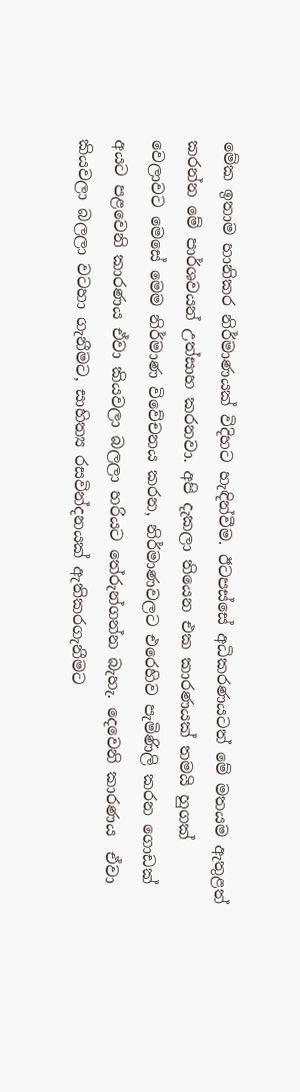මේක ඉතාම හානිකර නිර්මාණයක් විදිහට හැඳින්වීම. ඊටපස්සේ අධිකරණයටත් මේ මතයම ඇතුළත් කරන්න මේ පාර්ශවයන් උත්සාහ කරනවා. අපි දැකලා තියෙන එක කාරණයක් තමයි හුගක් වෙලාවට මෙසේ මෙම නිර්මාණ විවේචනය කරන, නිර්මාණවලට එරෙහිව පැමිණිලි කරන ගොඩක් අයට පළවෙනි කාරණය ඒවා කියවලා බලලා හරියට තේරුන්ගන්න බැහැ. දෙවෙනි කාරණය  ඒවා කියවලා බලලා වටහා ගැනීමට, සාහිත්‍ය රසවින්දනයක් ඇතිකරගැනීමට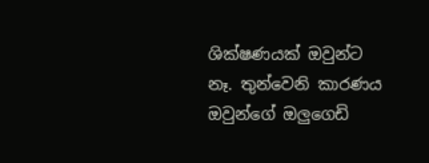ශික්ෂණයක් ඔවුන්ට නෑ. තුන්වෙනි කාරණය ඔවුන්ගේ ඔලුගෙඩි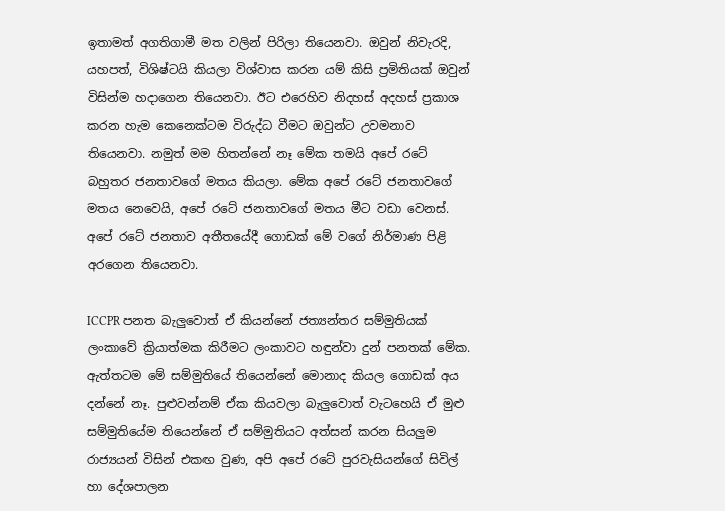ඉතාමත් අගතිගාමී මත වලින් පිරිලා තියෙනවා. ඔවුන් නිවැරදි, යහපත්, විශිෂ්ටයි කියලා විශ්වාස කරන යම් කිසි ප්‍රමිතියක් ඔවුන් විසින්ම හදාගෙන තියෙනවා. ඊට එරෙහිව නිදහස් අදහස් ප්‍රකාශ කරන හැම කෙනෙක්ටම විරුද්ධ වීමට ඔවුන්ට උවමනාව තියෙනවා. නමුත් මම හිතන්නේ නෑ මේක තමයි අපේ රටේ බහුතර ජනතාවගේ මතය කියලා. මේක අපේ රටේ ජනතාවගේ මතය නෙවෙයි, අපේ රටේ ජනතාවගේ මතය මීට වඩා වෙනස්. අපේ රටේ ජනතාව අතීතයේදී ගොඩක් මේ වගේ නිර්මාණ පිළි අරගෙන තියෙනවා.

ICCPR පනත බැලුවොත් ඒ කියන්නේ ජත්‍යන්තර සම්මුතියක් ලංකාවේ ක්‍රියාත්මක කිරීමට ලංකාවට හඳුන්වා දුන් පනතක් මේක. ඇත්තටම මේ සම්මුතියේ තියෙන්නේ මොනාද කියල ගොඩක් අය දන්නේ නෑ. පුළුවන්නම් ඒක කියවලා බැලුවොත් වැටහෙයි ඒ මුළු සම්මුතියේම තියෙන්නේ ඒ සම්මුතියට අත්සන් කරන සියලුම රාජ්‍යයන් විසින් එකඟ වුණ, අපි අපේ රටේ පුරවැසියන්ගේ සිවිල් හා දේශපාලන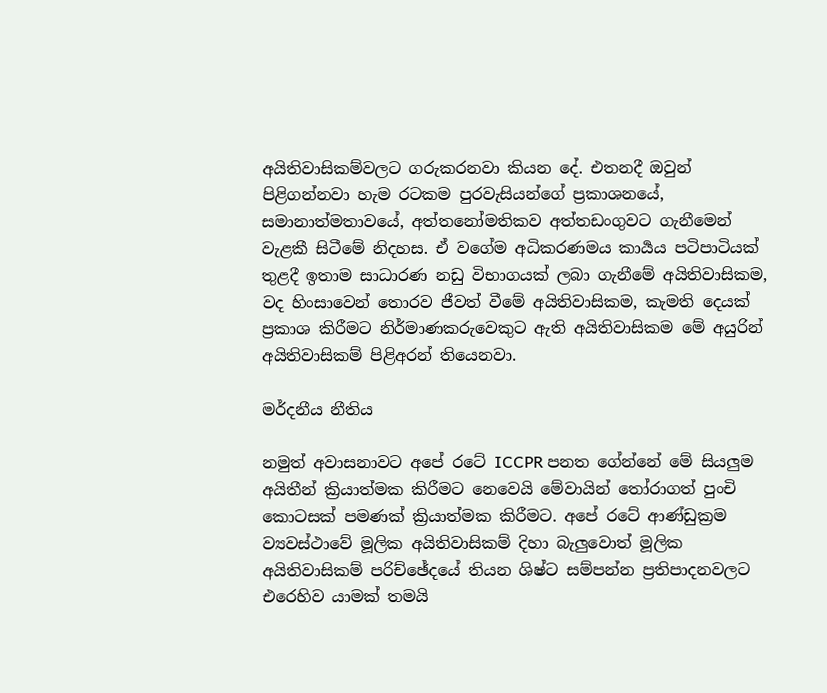අයිතිවාසිකම්වලට ගරුකරනවා කියන දේ. එතනදී ඔවුන් පිළිගන්නවා හැම රටකම පුරවැසියන්ගේ ප්‍රකාශනයේ, සමානාත්මතාවයේ, අත්තනෝමතිකව අත්තඩංගුවට ගැනීමෙන් වැළකී සිටීමේ නිදහස. ඒ වගේම අධිකරණමය කාර්‍යය පටිපාටියක් තුළදී ඉතාම සාධාරණ නඩු විභාගයක් ලබා ගැනීමේ අයිතිවාසිකම, වද හිංසාවෙන් තොරව ජීවත් වීමේ අයිතිවාසිකම, කැමති දෙයක් ප්‍රකාශ කිරීමට නිර්මාණකරුවෙකුට ඇති අයිතිවාසිකම මේ අයුරින් අයිතිවාසිකම් පිළිඅරන් තියෙනවා.

මර්දනීය නීතිය

නමුත් අවාසනාවට අපේ රටේ ICCPR පනත ගේන්නේ මේ සියලුම අයිතීන් ක්‍රියාත්මක කිරීමට නෙවෙයි මේවායින් තෝරාගත් පුංචි කොටසක් පමණක් ක්‍රියාත්මක කිරීමට. අපේ රටේ ආණ්ඩුක්‍රම ව්‍යවස්ථාවේ මූලික අයිතිවාසිකම් දිහා බැලුවොත් මූලික අයිතිවාසිකම් පරිච්ඡේදයේ තියන ශිෂ්ට සම්පන්න ප්‍රතිපාදනවලට එරෙහිව යාමක් තමයි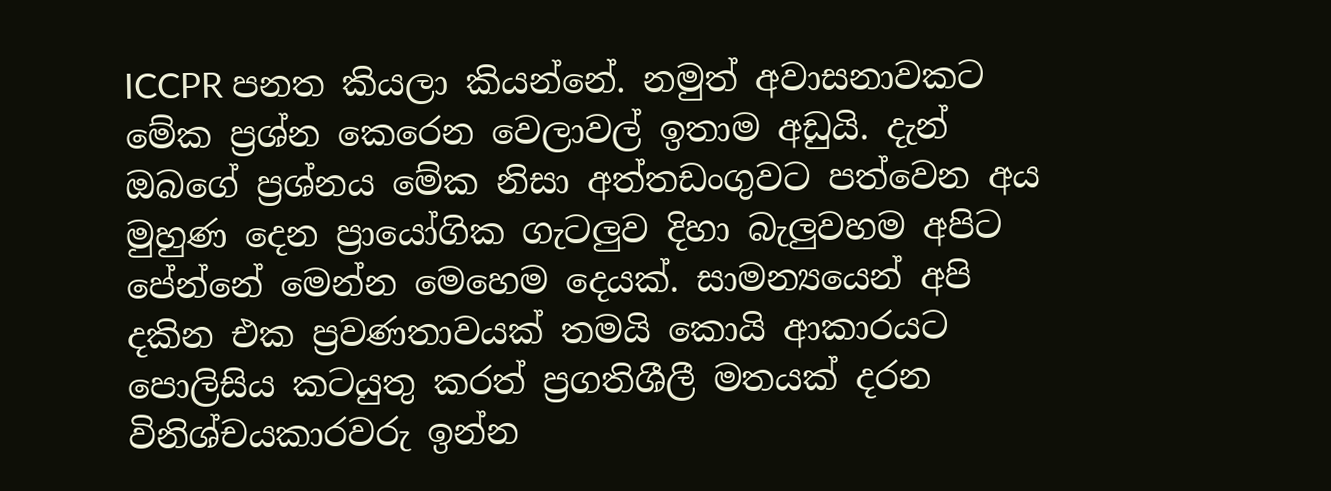ICCPR පනත කියලා කියන්නේ. නමුත් අවාසනාවකට මේක ප්‍රශ්න කෙරෙන වෙලාවල් ඉතාම අඩුයි. දැන් ඔබගේ ප්‍රශ්නය මේක නිසා අත්තඩංගුවට පත්වෙන අය මුහුණ දෙන ප්‍රායෝගික ගැටලුව දිහා බැලුවහම අපිට පේන්නේ මෙන්න මෙහෙම දෙයක්. සාමන්‍යයෙන් අපි දකින එක ප්‍රවණතාවයක් තමයි කොයි ආකාරයට පොලිසිය කටයුතු කරත් ප්‍රගතිශීලී මතයක් දරන විනිශ්චයකාරවරු ඉන්න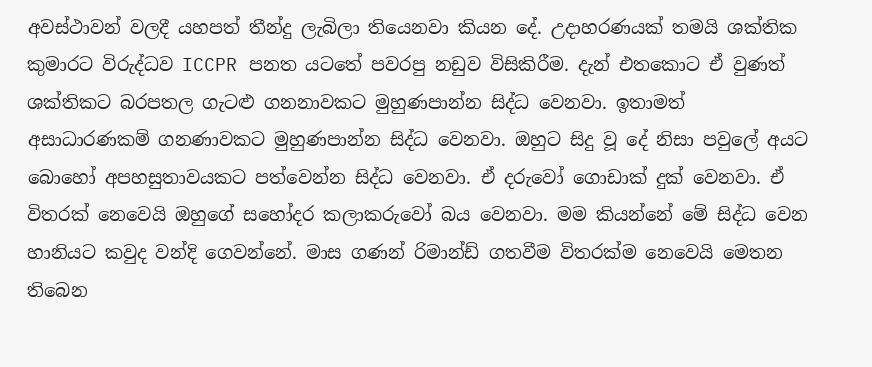අවස්ථාවන් වලදී යහපත් තීන්දු ලැබිලා තියෙනවා කියන දේ. උදාහරණයක් තමයි ශක්තික කුමාරට විරුද්ධව ICCPR පනත යටතේ පවරපු නඩුව විසිකිරීම. දැන් එතකොට ඒ වුණත් ශක්තිකට බරපතල ගැටළු ගනනාවකට මුහුණපාන්න සිද්ධ වෙනවා. ඉතාමත් අසාධාරණකම් ගනණාවකට මුහුණපාන්න සිද්ධ වෙනවා. ඔහුට සිදු වූ දේ නිසා පවුලේ අයට බොහෝ අපහසුතාවයකට පත්වෙන්න සිද්ධ වෙනවා. ඒ දරුවෝ ගොඩාක් දුක් වෙනවා. ඒ විතරක් නෙවෙයි ඔහුගේ සහෝදර කලාකරුවෝ බය වෙනවා. මම කියන්නේ මේ සිද්ධ වෙන හානියට කවුද වන්දි ගෙවන්නේ. මාස ගණන් රිමාන්ඩ් ගතවීම විතරක්ම නෙවෙයි මෙතන තිබෙන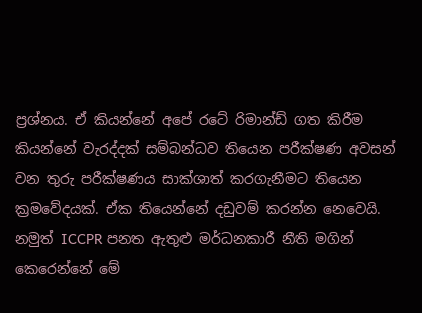ප්‍රශ්නය. ඒ කියන්නේ අපේ රටේ රිමාන්ඩ් ගත කිරීම කියන්නේ වැරද්දක් සම්බන්ධව තියෙන පරීක්ෂණ අවසන් වන තුරු පරීක්ෂණය සාක්ශාත් කරගැනීමට තියෙන ක්‍රමවේදයක්. ඒක තියෙන්නේ දඩුවම් කරන්න නෙවෙයි. නමුත් ICCPR පනත ඇතුළු මර්ධනකාරී නීති මගින් කෙරෙන්නේ මේ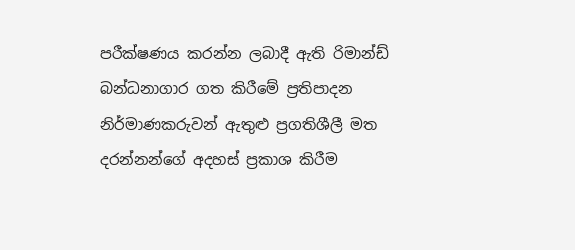පරීක්ෂණය කරන්න ලබාදී ඇති රිමාන්ඩ් බන්ධනාගාර ගත කිරීමේ ප්‍රතිපාදන නිර්මාණකරුවන් ඇතුළු ප්‍රගතිශීලී මත දරන්නන්ගේ අදහස් ප්‍රකාශ කිරීම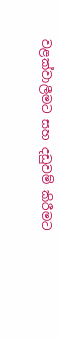වළක්වාලීමට සහ දඩුවම් කිරීමට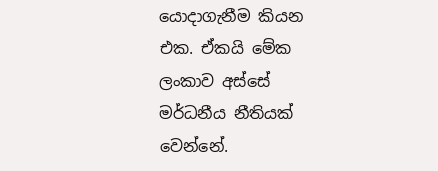යොදාගැනීම කියන එක. ඒකයි මේක ලංකාව අස්සේ මර්ධනීය නීතියක් වෙන්නේ.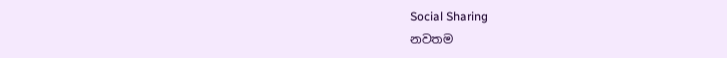Social Sharing
නවතම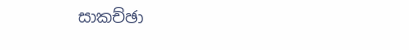සාකච්ඡා